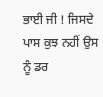ਭਾਈ ਜੀ ! ਜਿਸਦੇ ਪਾਸ ਕੁਝ ਨਹੀਂ ਉਸ ਨੂੰ ਡਰ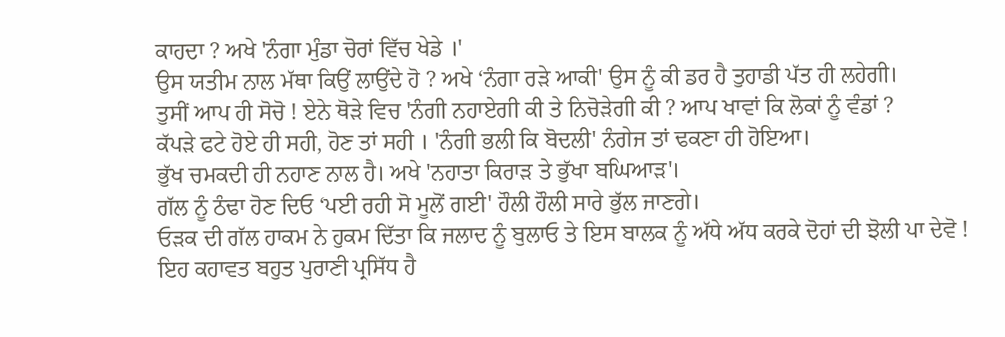ਕਾਹਦਾ ? ਅਖੇ 'ਨੰਗਾ ਮੁੰਡਾ ਚੋਰਾਂ ਵਿੱਚ ਖੇਡੇ ।'
ਉਸ ਯਤੀਮ ਨਾਲ ਮੱਥਾ ਕਿਉਂ ਲਾਉਂਦੇ ਹੋ ? ਅਖੇ ‘ਨੰਗਾ ਰੜੇ ਆਕੀ' ਉਸ ਨੂੰ ਕੀ ਡਰ ਹੈ ਤੁਹਾਡੀ ਪੱਤ ਹੀ ਲਹੇਗੀ।
ਤੁਸੀਂ ਆਪ ਹੀ ਸੋਚੋ ! ਏਨੇ ਥੋੜੇ ਵਿਚ 'ਨੰਗੀ ਨਹਾਏਗੀ ਕੀ ਤੇ ਨਿਚੋੜੇਗੀ ਕੀ ? ਆਪ ਖਾਵਾਂ ਕਿ ਲੋਕਾਂ ਨੂੰ ਵੰਡਾਂ ?
ਕੱਪੜੇ ਫਟੇ ਹੋਏ ਹੀ ਸਹੀ, ਹੋਣ ਤਾਂ ਸਹੀ । 'ਨੰਗੀ ਭਲੀ ਕਿ ਬੋਦਲੀ' ਨੰਗੇਜ ਤਾਂ ਢਕਣਾ ਹੀ ਹੋਇਆ।
ਭੁੱਖ ਚਮਕਦੀ ਹੀ ਨਹਾਣ ਨਾਲ ਹੈ। ਅਖੇ 'ਨਹਾਤਾ ਕਿਰਾੜ ਤੇ ਭੁੱਖਾ ਬਘਿਆੜ'।
ਗੱਲ ਨੂੰ ਠੰਢਾ ਹੋਣ ਦਿਓ ‘ਪਈ ਰਹੀ ਸੋ ਮੂਲੋਂ ਗਈ' ਹੌਲੀ ਹੌਲੀ ਸਾਰੇ ਭੁੱਲ ਜਾਣਗੇ।
ਓੜਕ ਦੀ ਗੱਲ ਹਾਕਮ ਨੇ ਹੁਕਮ ਦਿੱਤਾ ਕਿ ਜਲਾਦ ਨੂੰ ਬੁਲਾਓ ਤੇ ਇਸ ਬਾਲਕ ਨੂੰ ਅੱਧੇ ਅੱਧ ਕਰਕੇ ਦੋਹਾਂ ਦੀ ਝੋਲੀ ਪਾ ਦੇਵੋ ! ਇਹ ਕਹਾਵਤ ਬਹੁਤ ਪੁਰਾਣੀ ਪ੍ਰਸਿੱਧ ਹੈ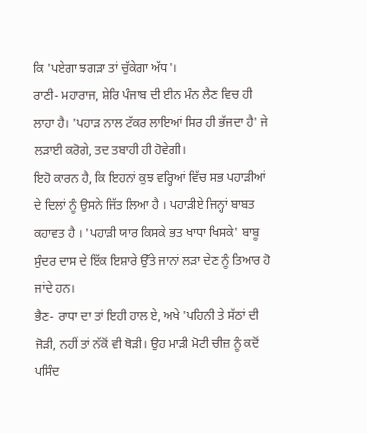ਕਿ 'ਪਏਗਾ ਝਗੜਾ ਤਾਂ ਚੁੱਕੇਗਾ ਅੱਧ'।
ਰਾਣੀ- ਮਹਾਰਾਜ, ਸ਼ੇਰਿ ਪੰਜਾਬ ਦੀ ਈਨ ਮੰਨ ਲੈਣ ਵਿਚ ਹੀ ਲਾਹਾ ਹੈ। 'ਪਹਾੜ ਨਾਲ ਟੱਕਰ ਲਾਇਆਂ ਸਿਰ ਹੀ ਭੱਜਦਾ ਹੈ' ਜੇ ਲੜਾਈ ਕਰੋਗੇ, ਤਦ ਤਬਾਹੀ ਹੀ ਹੋਵੇਗੀ।
ਇਹੋ ਕਾਰਨ ਹੈ, ਕਿ ਇਹਨਾਂ ਕੁਝ ਵਰ੍ਹਿਆਂ ਵਿੱਚ ਸਭ ਪਹਾੜੀਆਂ ਦੇ ਦਿਲਾਂ ਨੂੰ ਉਸਨੇ ਜਿੱਤ ਲਿਆ ਹੈ । ਪਹਾੜੀਏ ਜਿਨ੍ਹਾਂ ਬਾਬਤ ਕਹਾਵਤ ਹੈ । 'ਪਹਾੜੀ ਯਾਰ ਕਿਸਕੇ ਭਤ ਖਾਧਾ ਖਿਸਕੇ' ਬਾਬੂ ਸੁੰਦਰ ਦਾਸ ਦੇ ਇੱਕ ਇਸ਼ਾਰੇ ਉੱਤੇ ਜਾਨਾਂ ਲੜਾ ਦੇਣ ਨੂੰ ਤਿਆਰ ਹੋ ਜਾਂਦੇ ਹਨ।
ਭੈਣ- ਰਾਧਾ ਦਾ ਤਾਂ ਇਹੀ ਹਾਲ ਏ, ਅਖੇ 'ਪਹਿਨੀ ਤੇ ਸੱਠਾਂ ਦੀ ਜੋੜੀ, ਨਹੀਂ ਤਾਂ ਨੱਕੋਂ ਵੀ ਥੋੜੀ। ਉਹ ਮਾੜੀ ਮੋਟੀ ਚੀਜ਼ ਨੂੰ ਕਦੋਂ ਪਸਿੰਦ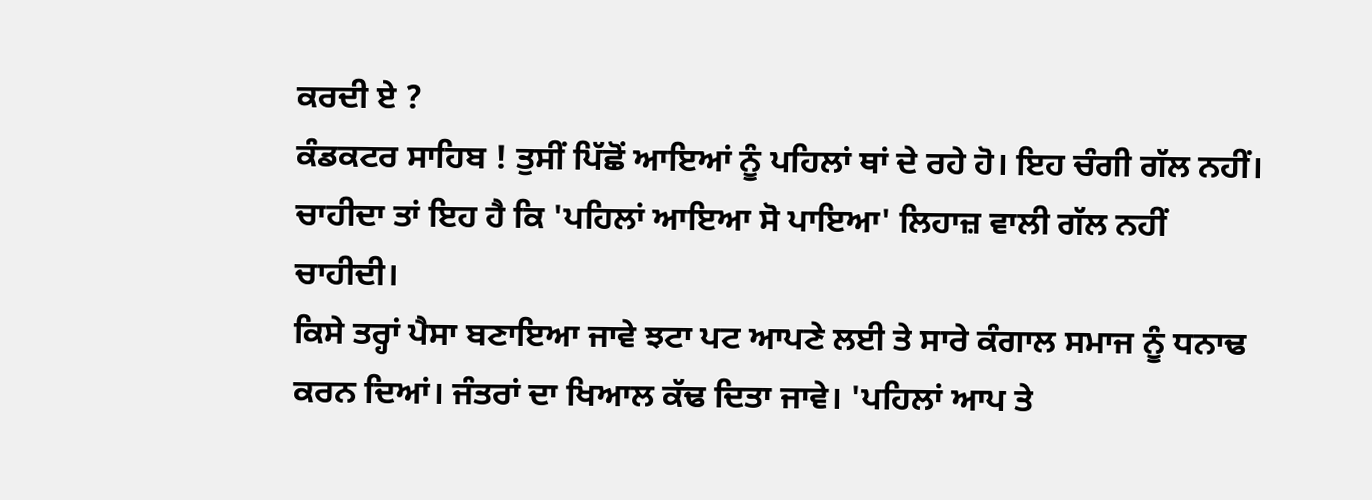ਕਰਦੀ ਏ ?
ਕੰਡਕਟਰ ਸਾਹਿਬ ! ਤੁਸੀਂ ਪਿੱਛੋਂ ਆਇਆਂ ਨੂੰ ਪਹਿਲਾਂ ਥਾਂ ਦੇ ਰਹੇ ਹੋ। ਇਹ ਚੰਗੀ ਗੱਲ ਨਹੀਂ। ਚਾਹੀਦਾ ਤਾਂ ਇਹ ਹੈ ਕਿ 'ਪਹਿਲਾਂ ਆਇਆ ਸੋ ਪਾਇਆ' ਲਿਹਾਜ਼ ਵਾਲੀ ਗੱਲ ਨਹੀਂ ਚਾਹੀਦੀ।
ਕਿਸੇ ਤਰ੍ਹਾਂ ਪੈਸਾ ਬਣਾਇਆ ਜਾਵੇ ਝਟਾ ਪਟ ਆਪਣੇ ਲਈ ਤੇ ਸਾਰੇ ਕੰਗਾਲ ਸਮਾਜ ਨੂੰ ਧਨਾਢ ਕਰਨ ਦਿਆਂ। ਜੰਤਰਾਂ ਦਾ ਖਿਆਲ ਕੱਢ ਦਿਤਾ ਜਾਵੇ। 'ਪਹਿਲਾਂ ਆਪ ਤੇ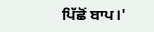ਪਿੱਛੋਂ ਬਾਪ।'